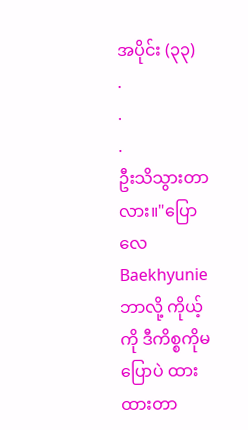အပိုင်း (၃၃)
.
.
.
ဦးသိသွားတာလား။"ပြောလေ Baekhyunie ဘာလို့ ကိုယ့်ကို ဒီကိစ္စကိုမပြောပဲ ထားထားတာ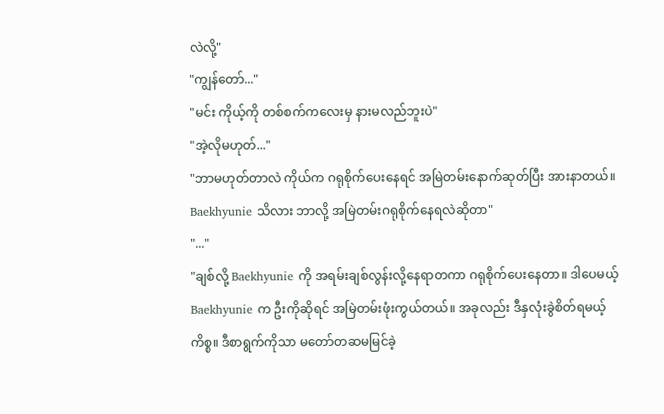လဲလို့"
"ကျွန်တော်..."
"မင်း ကိုယ့်ကို တစ်စက်ကလေးမှ နားမလည်ဘူးပဲ"
"အဲ့လိုမဟုတ်..."
"ဘာမဟုတ်တာလဲ ကိုယ်က ဂရုစိုက်ပေးနေရင် အမြဲတမ်းနောက်ဆုတ်ပြီး အားနာတယ်။ Baekhyunie သိလား ဘာလို့ အမြဲတမ်းဂရုစိုက်နေရလဲဆိုတာ"
"..."
"ချစ်လို့ Baekhyunie ကို အရမ်းချစ်လွန်းလို့နေရာတကာ ဂရုစိုက်ပေးနေတာ။ ဒါပေမယ့် Baekhyunie က ဦးကိုဆိုရင် အမြဲတမ်းဖုံးကွယ်တယ်။ အခုလည်း ဒီနှလုံးခွဲစိတ်ရမယ့်ကိစ္စ။ ဒီစာရွက်ကိုသာ မတော်တဆမမြင်ခဲ့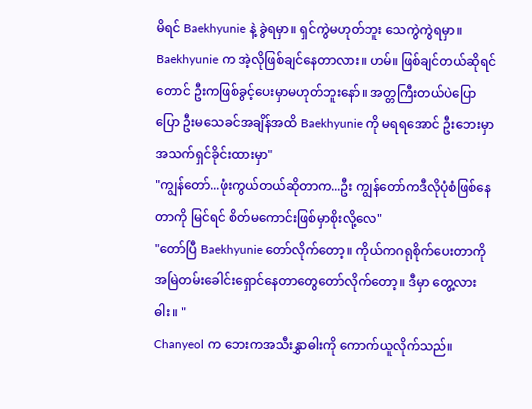မိရင် Baekhyunie နဲ့ ခွဲရမှာ။ ရှင်ကွဲမဟုတ်ဘူး သေကွဲကွဲရမှာ။ Baekhyunie က အဲ့လိုဖြစ်ချင်နေတာလား။ ဟမ်။ ဖြစ်ချင်တယ်ဆိုရင်တောင် ဦးကဖြစ်ခွင့်ပေးမှာမဟုတ်ဘူးနော်။ အတ္တကြီးတယ်ပဲပြောပြော ဦးမသေခင်အချိန်အထိ Baekhyunie ကို မရရအောင် ဦးဘေးမှာ အသက်ရှင်ခိုင်းထားမှာ"
"ကျွန်တော်...ဖုံးကွယ်တယ်ဆိုတာက...ဦး ကျွန်တော်ကဒီလိုပုံစံဖြစ်နေတာကို မြင်ရင် စိတ်မကောင်းဖြစ်မှာစိုးလို့လေ"
"တော်ပြီ Baekhyunie တော်လိုက်တော့။ ကိုယ်ကဂရုစိုက်ပေးတာကို အမြဲတမ်းခေါင်းရှောင်နေတာတွေတော်လိုက်တော့။ ဒီမှာ တွေ့လား ဓါး။ "
Chanyeol က ဘေးကအသီးနွှာဓါးကို ကောက်ယူလိုက်သည်။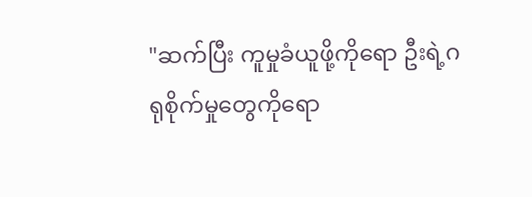"ဆက်ပြီး ကူမှုခံယူဖို့ကိုရော ဦးရဲ့ဂရုစိုက်မှုတွေကိုရော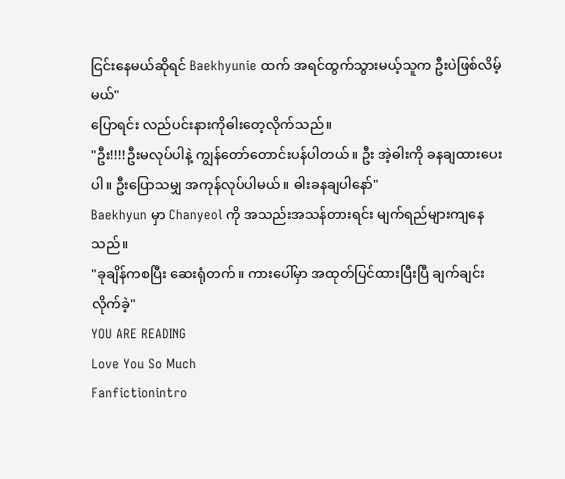ငြင်းနေမယ်ဆိုရင် Baekhyunie ထက် အရင်ထွက်သွားမယ့်သူက ဦးပဲဖြစ်လိမ့်မယ်"
ပြောရင်း လည်ပင်းနားကိုဓါးတေ့လိုက်သည်။
"ဦး!!!!ဦးမလုပ်ပါနဲ့ ကျွန်တော်တောင်းပန်ပါတယ်။ ဦး အဲ့ဓါးကို ခနချထားပေးပါ။ ဦးပြောသမျှ အကုန်လုပ်ပါမယ်။ ဓါးခနချပါနော်"
Baekhyun မှာ Chanyeol ကို အသည်းအသန်တားရင်း မျက်ရည်များကျနေသည်။
"ခုချိန်ကစပြီး ဆေးရုံတက်။ ကားပေါ်မှာ အထုတ်ပြင်ထားပြီးပြီ ချက်ချင်းလိုက်ခဲ့"
YOU ARE READING
Love You So Much
Fanfictionintro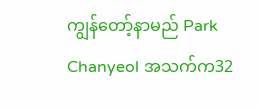ကျွန်တော့်နာမည် Park Chanyeol အသက်က32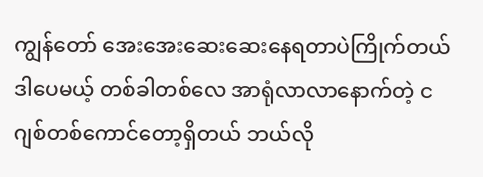ကျွန်တော် အေးအေးဆေးဆေးနေရတာပဲကြိုက်တယ် ဒါပေမယ့် တစ်ခါတစ်လေ အာရုံလာလာနောက်တဲ့ ငဂျစ်တစ်ကောင်တော့ရှိတယ် ဘယ်လို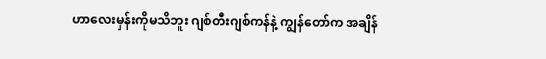ဟာလေးမှန်းကိုမသိဘူး ဂျစ်တီးဂျစ်ကန်နဲ့ ကျွန်တော်က အချိန်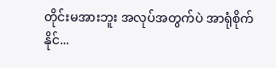တိုင်းမအားဘူး အလုပ်အတွက်ပဲ အာရုံစိုက်နိုင်...